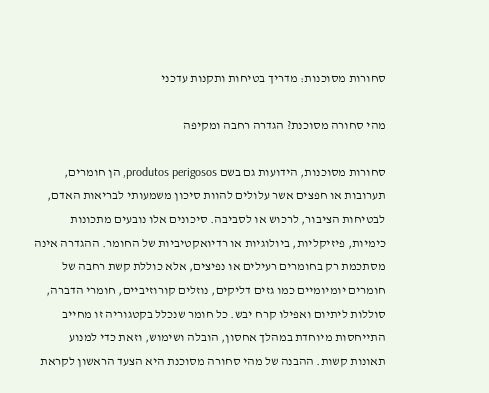סחורות מסוכנות: מדריך בטיחות ותקנות עדכני

מהי סחורה מסוכנת? הגדרה רחבה ומקיפה

סחורות מסוכנות, הידועות גם בשם produtos perigosos, הן חומרים, תערובות או חפצים אשר עלולים להוות סיכון משמעותי לבריאות האדם, לבטיחות הציבור, לרכוש או לסביבה. סיכונים אלו נובעים מתכונות כימיות, פיזיקליות, ביולוגיות או רדיואקטיביות של החומר. ההגדרה אינה מסתכמת רק בחומרים רעילים או נפיצים, אלא כוללת קשת רחבה של חומרים יומיומיים כמו גזים דליקים, נוזלים קורוזיביים, חומרי הדברה, סוללות ליתיום ואפילו קרח יבש. כל חומר שנכלל בקטגוריה זו מחייב התייחסות מיוחדת במהלך אחסון, הובלה ושימוש, וזאת כדי למנוע תאונות קשות. ההבנה של מהי סחורה מסוכנת היא הצעד הראשון לקראת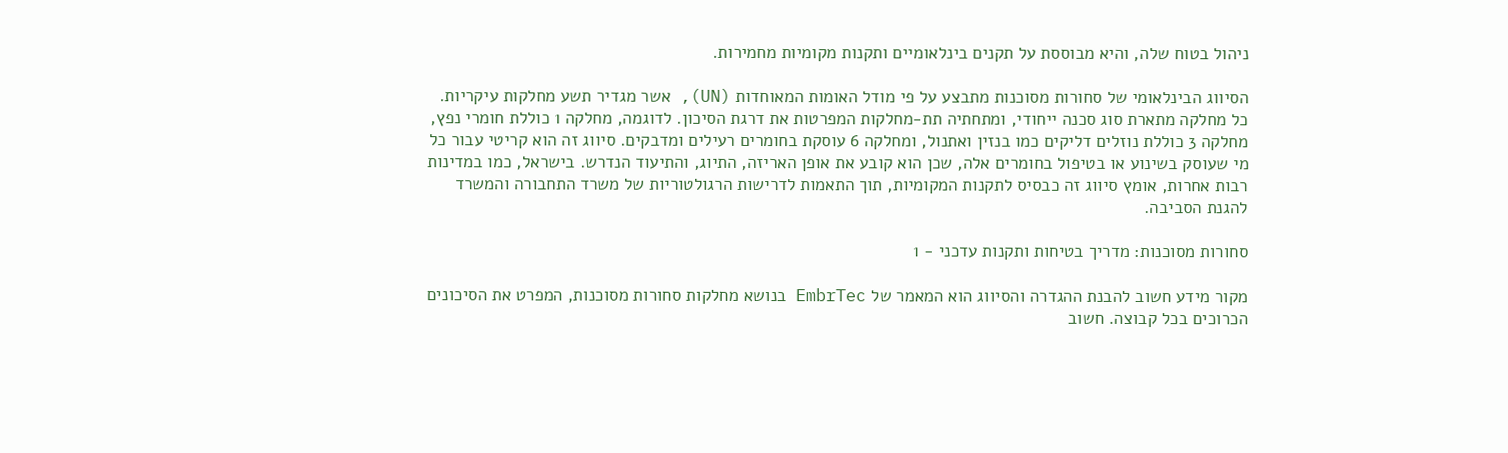ניהול בטוח שלה, והיא מבוססת על תקנים בינלאומיים ותקנות מקומיות מחמירות.

הסיווג הבינלאומי של סחורות מסוכנות מתבצע על פי מודל האומות המאוחדות (UN), אשר מגדיר תשע מחלקות עיקריות. כל מחלקה מתארת סוג סכנה ייחודי, ומתחתיה תת-מחלקות המפרטות את דרגת הסיכון. לדוגמה, מחלקה 1 כוללת חומרי נפץ, מחלקה 3 כוללת נוזלים דליקים כמו בנזין ואתנול, ומחלקה 6 עוסקת בחומרים רעילים ומדבקים. סיווג זה הוא קריטי עבור כל מי שעוסק בשינוע או בטיפול בחומרים אלה, שכן הוא קובע את אופן האריזה, התיוג, והתיעוד הנדרש. בישראל, כמו במדינות רבות אחרות, אומץ סיווג זה כבסיס לתקנות המקומיות, תוך התאמות לדרישות הרגולטוריות של משרד התחבורה והמשרד להגנת הסביבה.

סחורות מסוכנות: מדריך בטיחות ותקנות עדכני - 1

מקור מידע חשוב להבנת ההגדרה והסיווג הוא המאמר של EmbrTec בנושא מחלקות סחורות מסוכנות, המפרט את הסיכונים הכרוכים בכל קבוצה. חשוב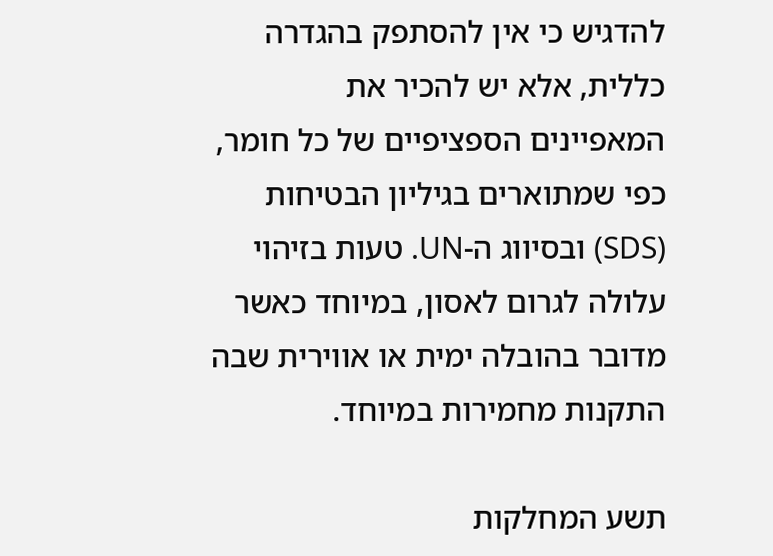להדגיש כי אין להסתפק בהגדרה כללית, אלא יש להכיר את המאפיינים הספציפיים של כל חומר, כפי שמתוארים בגיליון הבטיחות (SDS) ובסיווג ה-UN. טעות בזיהוי עלולה לגרום לאסון, במיוחד כאשר מדובר בהובלה ימית או אווירית שבה התקנות מחמירות במיוחד.

תשע המחלקות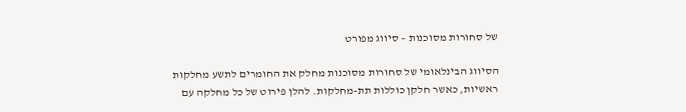של סחורות מסוכנות – סיווג מפורט

הסיווג הבינלאומי של סחורות מסוכנות מחלק את החומרים לתשע מחלקות ראשיות, כאשר חלקן כוללות תת-מחלקות. להלן פירוט של כל מחלקה עם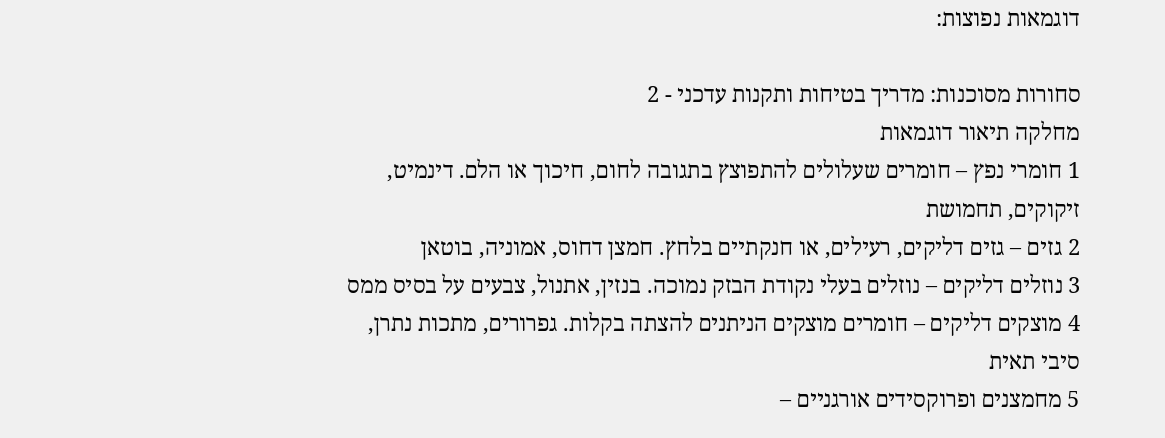דוגמאות נפוצות:

סחורות מסוכנות: מדריך בטיחות ותקנות עדכני - 2
מחלקה תיאור דוגמאות
1 חומרי נפץ – חומרים שעלולים להתפוצץ בתגובה לחום, חיכוך או הלם. דינמיט, זיקוקים, תחמושת
2 גזים – גזים דליקים, רעילים, או חנקתיים בלחץ. חמצן דחוס, אמוניה, בוטאן
3 נוזלים דליקים – נוזלים בעלי נקודת הבזק נמוכה. בנזין, אתנול, צבעים על בסיס ממס
4 מוצקים דליקים – חומרים מוצקים הניתנים להצתה בקלות. גפרורים, מתכות נתרן, סיבי תאית
5 מחמצנים ופרוקסידים אורגניים –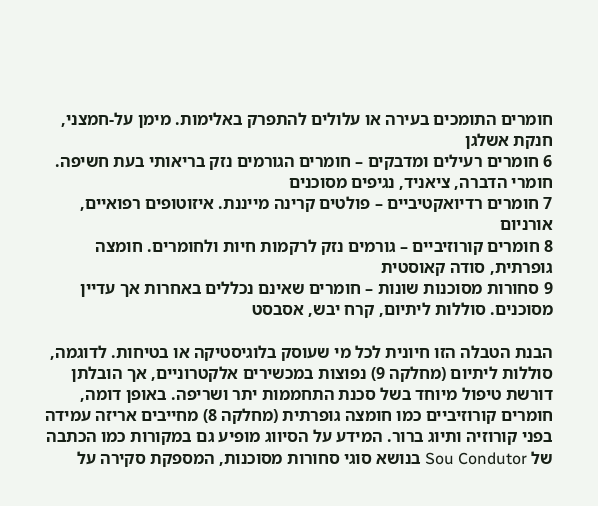חומרים התומכים בעירה או עלולים להתפרק באלימות. מימן על-חמצני, חנקת אשלגן
6 חומרים רעילים ומדבקים – חומרים הגורמים נזק בריאותי בעת חשיפה. חומרי הדברה, ציאניד, נגיפים מסוכנים
7 חומרים רדיואקטיביים – פולטים קרינה מייננת. איזוטופים רפואיים, אורניום
8 חומרים קורוזיביים – גורמים נזק לרקמות חיות ולחומרים. חומצה גופרתית, סודה קאוסטית
9 סחורות מסוכנות שונות – חומרים שאינם נכללים באחרות אך עדיין מסוכנים. סוללות ליתיום, קרח יבש, אסבסט

הבנת הטבלה הזו חיונית לכל מי שעוסק בלוגיסטיקה או בטיחות. לדוגמה, סוללות ליתיום (מחלקה 9) נפוצות במכשירים אלקטרוניים, אך הובלתן דורשת טיפול מיוחד בשל סכנת התחממות יתר ושריפה. באופן דומה, חומרים קורוזיביים כמו חומצה גופרתית (מחלקה 8) מחייבים אריזה עמידה בפני קורוזיה ותיוג ברור. המידע על הסיווג מופיע גם במקורות כמו הכתבה של Sou Condutor בנושא סוגי סחורות מסוכנות, המספקת סקירה על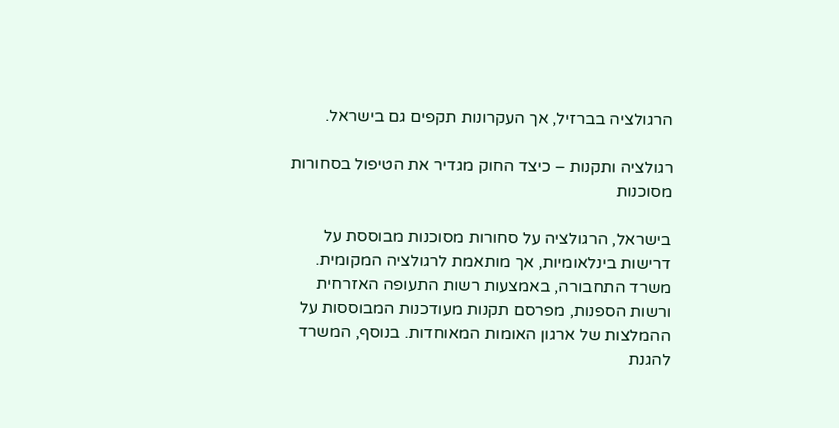הרגולציה בברזיל, אך העקרונות תקפים גם בישראל.

רגולציה ותקנות – כיצד החוק מגדיר את הטיפול בסחורות מסוכנות

בישראל, הרגולציה על סחורות מסוכנות מבוססת על דרישות בינלאומיות, אך מותאמת לרגולציה המקומית. משרד התחבורה, באמצעות רשות התעופה האזרחית ורשות הספנות, מפרסם תקנות מעודכנות המבוססות על ההמלצות של ארגון האומות המאוחדות. בנוסף, המשרד להגנת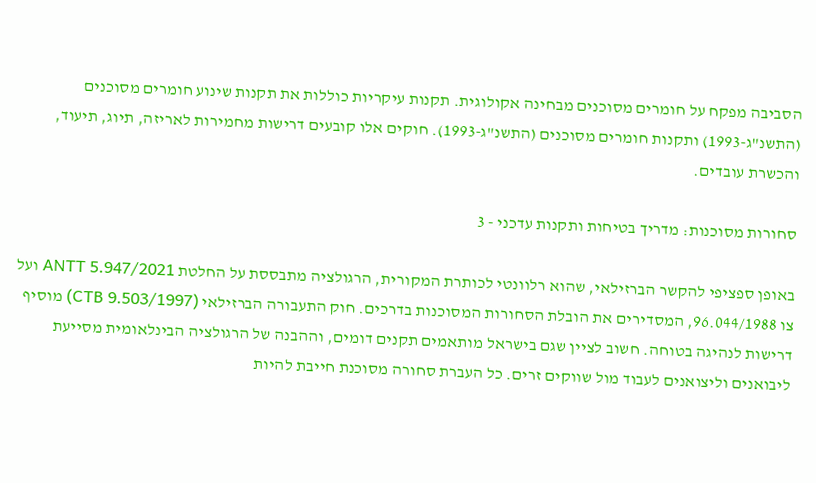הסביבה מפקח על חומרים מסוכנים מבחינה אקולוגית. תקנות עיקריות כוללות את תקנות שינוע חומרים מסוכנים (התשנ"ג-1993) ותקנות חומרים מסוכנים (התשנ"ג-1993). חוקים אלו קובעים דרישות מחמירות לאריזה, תיוג, תיעוד, והכשרת עובדים.

סחורות מסוכנות: מדריך בטיחות ותקנות עדכני - 3

באופן ספציפי להקשר הברזילאי, שהוא רלוונטי לכותרת המקורית, הרגולציה מתבססת על החלטת ANTT 5.947/2021 ועל צו 96.044/1988, המסדירים את הובלת הסחורות המסוכנות בדרכים. חוק התעבורה הברזילאי (CTB 9.503/1997) מוסיף דרישות לנהיגה בטוחה. חשוב לציין שגם בישראל מותאמים תקנים דומים, וההבנה של הרגולציה הבינלאומית מסייעת ליבואנים וליצואנים לעבוד מול שווקים זרים. כל העברת סחורה מסוכנת חייבת להיות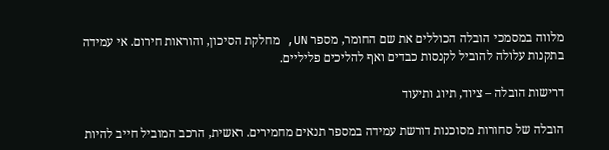מלווה במסמכי הובלה הכוללים את שם החומר, מספר UN, מחלקת הסיכון, והוראות חירום. אי עמידה בתקנות עלולה להוביל לקנסות כבדים ואף להליכים פליליים.

דרישות הובלה – ציוד, תיוג ותיעוד

הובלה של סחורות מסוכנות דורשת עמידה במספר תנאים מחמירים. ראשית, הרכב המוביל חייב להיות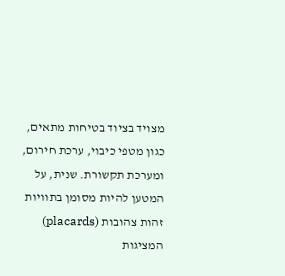מצויד בציוד בטיחות מתאים, כגון מטפי כיבוי, ערכת חירום, ומערכת תקשורת. שנית, על המטען להיות מסומן בתוויות זהות צהובות (placards) המציגות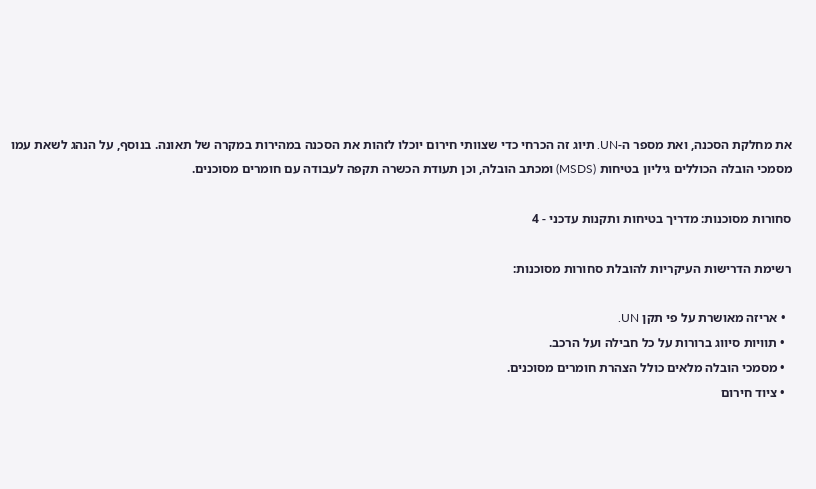את מחלקת הסכנה, ואת מספר ה-UN. תיוג זה הכרחי כדי שצוותי חירום יוכלו לזהות את הסכנה במהירות במקרה של תאונה. בנוסף, על הנהג לשאת עמו מסמכי הובלה הכוללים גיליון בטיחות (MSDS) ומכתב הובלה, וכן תעודת הכשרה תקפה לעבודה עם חומרים מסוכנים.

סחורות מסוכנות: מדריך בטיחות ותקנות עדכני - 4

רשימת הדרישות העיקריות להובלת סחורות מסוכנות:

  • אריזה מאושרת על פי תקן UN.
  • תוויות סיווג ברורות על כל חבילה ועל הרכב.
  • מסמכי הובלה מלאים כולל הצהרת חומרים מסוכנים.
  • ציוד חירום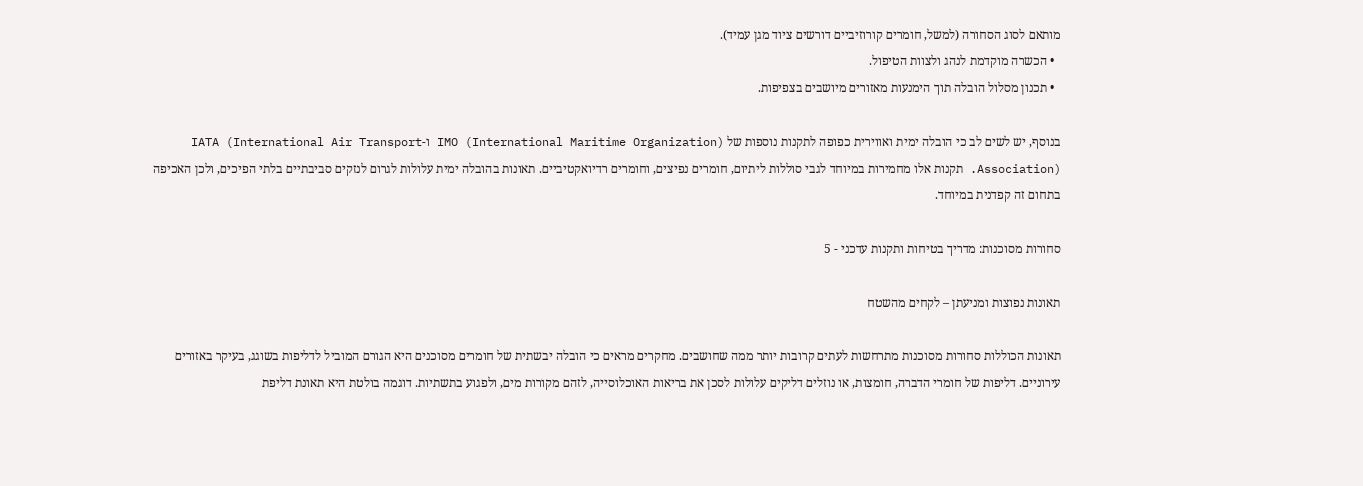מותאם לסוג הסחורה (למשל, חומרים קורוזיביים דורשים ציוד מגן עמיד).
  • הכשרה מוקדמת לנהג ולצוות הטיפול.
  • תכנון מסלול הובלה תוך הימנעות מאזורים מיושבים בצפיפות.

בנוסף, יש לשים לב כי הובלה ימית ואווירית כפופה לתקנות נוספות של IMO (International Maritime Organization) ו-IATA (International Air Transport Association). תקנות אלו מחמירות במיוחד לגבי סוללות ליתיום, חומרים נפיצים, וחומרים רדיואקטיביים. תאונות בהובלה ימית עלולות לגרום לנזקים סביבתיים בלתי הפיכים, ולכן האכיפה בתחום זה קפדנית במיוחד.

סחורות מסוכנות: מדריך בטיחות ותקנות עדכני - 5

תאונות נפוצות ומניעתן – לקחים מהשטח

תאונות הכוללות סחורות מסוכנות מתרחשות לעתים קרובות יותר ממה שחושבים. מחקרים מראים כי הובלה יבשתית של חומרים מסוכנים היא הגורם המוביל לדליפות בשוגג, בעיקר באזורים עירוניים. דליפות של חומרי הדברה, חומצות, או נוזלים דליקים עלולות לסכן את בריאות האוכלוסייה, לזהם מקורות מים, ולפגוע בתשתיות. דוגמה בולטת היא תאונת דליפת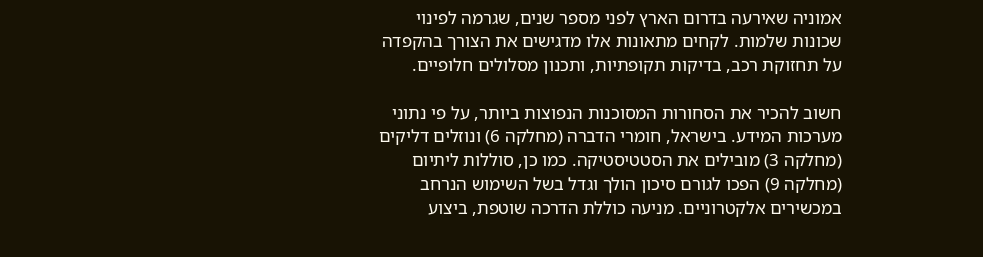אמוניה שאירעה בדרום הארץ לפני מספר שנים, שגרמה לפינוי שכונות שלמות. לקחים מתאונות אלו מדגישים את הצורך בהקפדה על תחזוקת רכב, בדיקות תקופתיות, ותכנון מסלולים חלופיים.

חשוב להכיר את הסחורות המסוכנות הנפוצות ביותר, על פי נתוני מערכות המידע. בישראל, חומרי הדברה (מחלקה 6) ונוזלים דליקים (מחלקה 3) מובילים את הסטטיסטיקה. כמו כן, סוללות ליתיום (מחלקה 9) הפכו לגורם סיכון הולך וגדל בשל השימוש הנרחב במכשירים אלקטרוניים. מניעה כוללת הדרכה שוטפת, ביצוע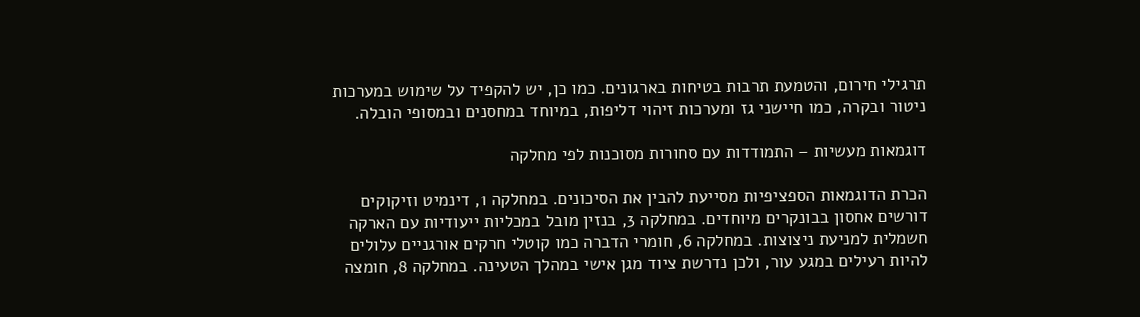תרגילי חירום, והטמעת תרבות בטיחות בארגונים. כמו כן, יש להקפיד על שימוש במערכות ניטור ובקרה, כמו חיישני גז ומערכות זיהוי דליפות, במיוחד במחסנים ובמסופי הובלה.

דוגמאות מעשיות – התמודדות עם סחורות מסוכנות לפי מחלקה

הכרת הדוגמאות הספציפיות מסייעת להבין את הסיכונים. במחלקה 1, דינמיט וזיקוקים דורשים אחסון בבונקרים מיוחדים. במחלקה 3, בנזין מובל במכליות ייעודיות עם הארקה חשמלית למניעת ניצוצות. במחלקה 6, חומרי הדברה כמו קוטלי חרקים אורגניים עלולים להיות רעילים במגע עור, ולכן נדרשת ציוד מגן אישי במהלך הטעינה. במחלקה 8, חומצה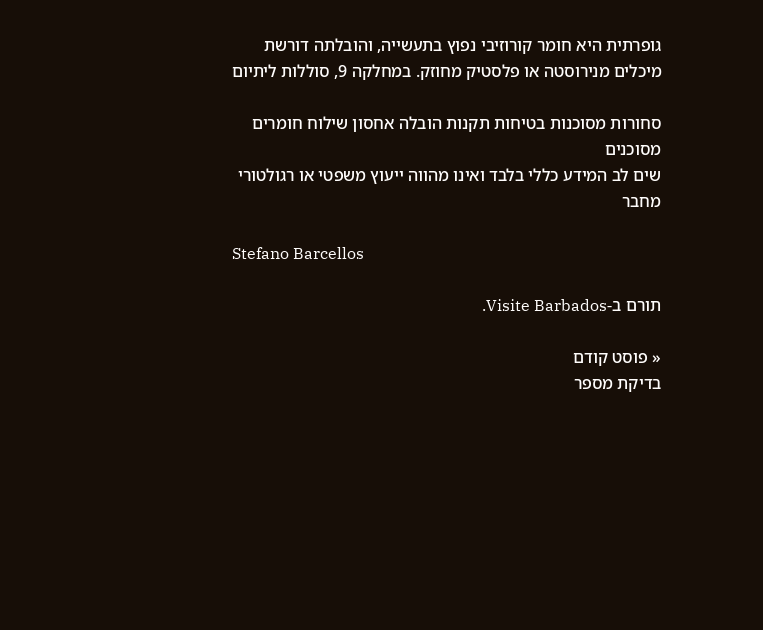גופרתית היא חומר קורוזיבי נפוץ בתעשייה, והובלתה דורשת מיכלים מנירוסטה או פלסטיק מחוזק. במחלקה 9, סוללות ליתיום

סחורות מסוכנות בטיחות תקנות הובלה אחסון שילוח חומרים מסוכנים
שים לב המידע כללי בלבד ואינו מהווה ייעוץ משפטי או רגולטורי
מחבר

Stefano Barcellos

תורם ב-Visite Barbados.

« פוסט קודם
בדיקת מספר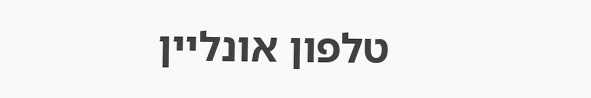טלפון אונליין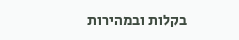בקלות ובמהירות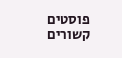פוסטים קשורים